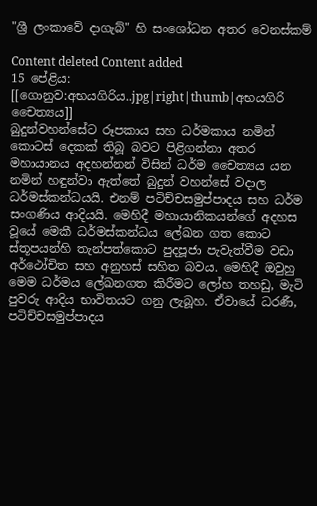"ශ්‍රී ලංකාවේ දාගැබ්" හි සංශෝධන අතර වෙනස්කම්

Content deleted Content added
15 පේළිය:
[[ගොනුව:අභයගිරිය..jpg|right|thumb|අභයගිරි චෛත්‍යය]]
බුදුන්වහන්සේට රූපකාය සහ ධර්මකාය නමින් කොටස් දෙකක් තිබූ බවට පිළිගන්නා අතර මහායානය අදහන්නන් විසින් ධර්ම චෛත්‍යය යන නමින් හඳුන්වා ඇත්තේ බුදුන් වහන්සේ වදාල ධර්මස්කන්ධයයි. එනම් පටිච්චසමුප්පාදය සහ ධර්ම සංගණිය ආදියයි. මෙහිදී මහායානිකයන්ගේ අදහස වූයේ මෙකී ධර්මස්කන්ධය ලේඛන ගත කොට ස්තූපයන්හි තැන්පත්කොට පුදපූජා පැවැත්වීම වඩා අර්ථෝචිත සහ අනුහස් සහිත බවය. මෙහිදී ඔවුහු මෙම ධර්මය ලේඛනගත කිරීමට ලෝහ තහඩු, මැටි පුවරු ආදිය භාවිතයට ගනු ලැබූහ. ඒවායේ ධරණී, පටිච්චසමුප්පාදය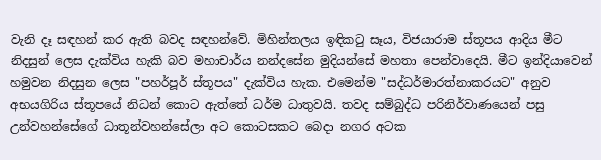වැනි දෑ සඳහන් කර ඇති බවද සඳහන්වේ. මිහින්තලය ඉඳිකටු සෑය, විජයාරාම ස්තූපය ආදිය මීට නිදසුන් ලෙස දැක්විය හැකි බව මහාචාර්ය නන්දසේන මුදියන්සේ මහතා පෙන්වාදෙයි. මීට ඉන්දියාවෙන් හමුවන නිදසුන ලෙස "පහර්පූර් ස්තූපය" දැක්විය හැක. එමෙන්ම "සද්ධර්මාරත්නාකරයට" අනුව අභයගිරිය ස්තූපයේ නිධන් කොට ඇත්තේ ධර්ම ධාතුවයි. තවද සම්බුද්ධ පරිනිර්වාණයෙන් පසු උන්වහන්සේගේ ධාතූන්වහන්සේලා අට කොටසකට බෙදා නගර අටක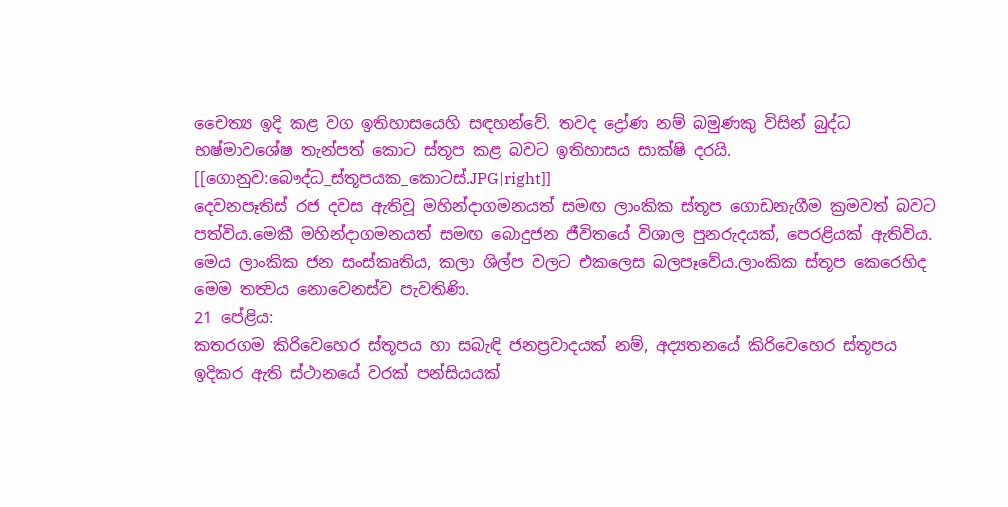චෛත්‍ය ඉදි කළ වග ඉතිහාසයෙහි සඳහන්වේ. තවද ‍ද්‍රෝණ නම් බමුණකු විසින් බුද්ධ භෂ්මාවශේෂ තැන්පත් කොට ස්තූප කළ බවට ඉතිහාසය සාක්ෂි දරයි.
[[ගොනුව:බෞද්ධ_ස්තූපයක_කොටස්.JPG|right]]
දෙවනපෑතිස් රජ දවස ඇතිවූ මහින්දාගමනයත් සමඟ ලාංකික ස්තූප ගොඩනැගීම ක්‍රමවත් බවට පත්විය.මෙකී මහින්දාගමනයත් සමඟ බොදුජන ජීවිත‍යේ විශාල පුනරුදයක්, පෙරළියක් ඇතිවිය. මෙය ලාංකික ජන සංස්කෘතිය, කලා ශිල්ප වලට එකලෙස බලපෑවේය.ලාංකික ස්තූප කෙරෙහිද මෙම තත්‍ව‍‍ය නොවෙනස්ව පැවතිණි.
21 පේළිය:
කතරගම කිරිවෙහෙර ස්තූපය හා සබැඳි ජනප්‍රවාදයක් නම්, අද්‍යතනයේ කිරිවෙහෙර ස්තූපය ඉදිකර ඇති ස්ථානයේ වරක් පන්සියයක්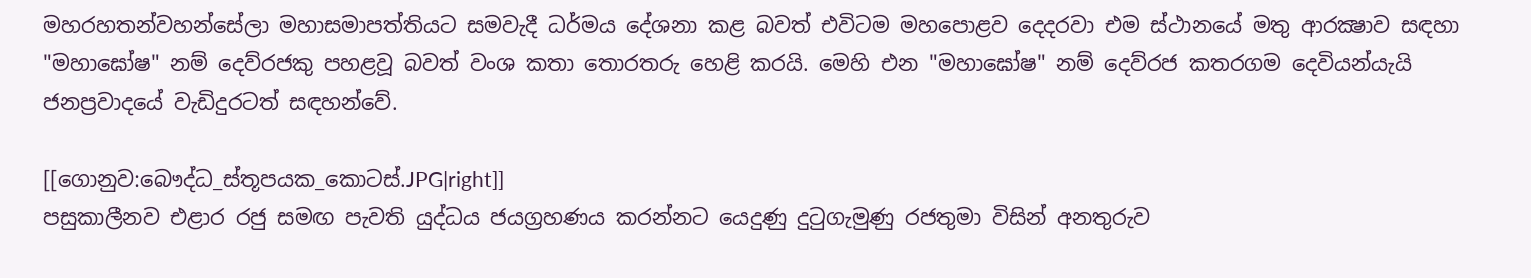මහරහතන්වහන්සේලා මහාසමාපත්තියට සමවැදී ධර්මය දේශනා කළ බවත් එවිටම මහපොළව දෙදරවා එම ස්ථානයේ මතු ආරක්‍ෂාව සඳහා "මහාඝෝෂ" නම් දෙව්රජකු පහළවූ බවත් වංශ කතා තොරතරු හෙළි කරයි. මෙහි එන "මහාඝෝෂ" නම් දෙව්රජ කතරගම දෙවියන්යැයි ජනප්‍රවාදයේ වැඩිදුරටත් සඳහන්වේ.

[[ගොනුව:බෞද්ධ_ස්තූපයක_කොටස්.JPG|right]]
පසුකාලීනව එළාර රජු සමඟ පැවති යුද්ධය ජයග්‍රහණය කරන්නට යෙදුණු දුටුගැමුණු රජතුමා විසින් අනතුරුව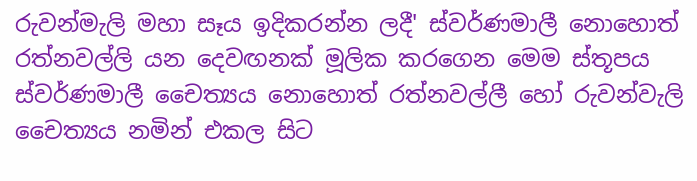රුවන්මැලි මහා සෑය ඉදිකරන්න ලදී' ස්වර්ණමාලී නොහොත් රත්නවල්ලි යන දෙවඟනක් මූලික කරගෙන මෙම ස්තූපය ස්වර්ණමාලී චෛත්‍යය නොහොත් රත්නවල්ලී හෝ රුවන්වැලි චෛත්‍යය නමින් එකල සිට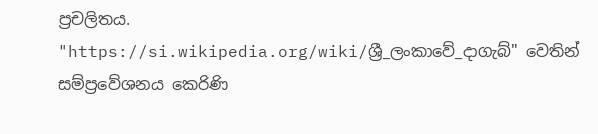ප්‍රචලිතය.
"https://si.wikipedia.org/wiki/ශ්‍රී_ලංකාවේ_දාගැබ්" වෙතින් සම්ප්‍රවේශනය කෙරිණි